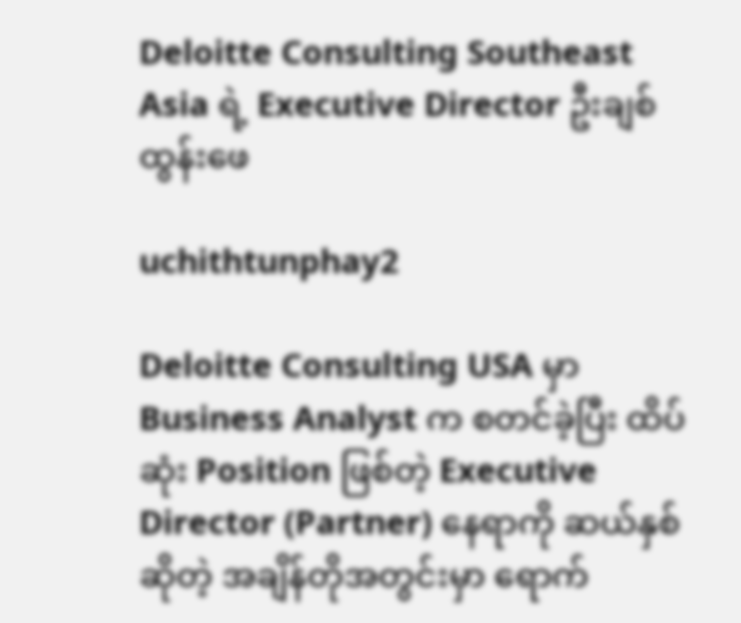Deloitte Consulting Southeast Asia ရဲ့ Executive Director ဦးချစ်ထွန်းဖေ

uchithtunphay2

Deloitte Consulting USA မှာ Business Analyst က စတင်ခဲ့ပြီး ထိပ်ဆုံး Position ဖြစ်တဲ့ Executive Director (Partner) နေရာကို ဆယ်နှစ်ဆိုတဲ့ အချိန်တိုအတွင်းမှာ ရောက်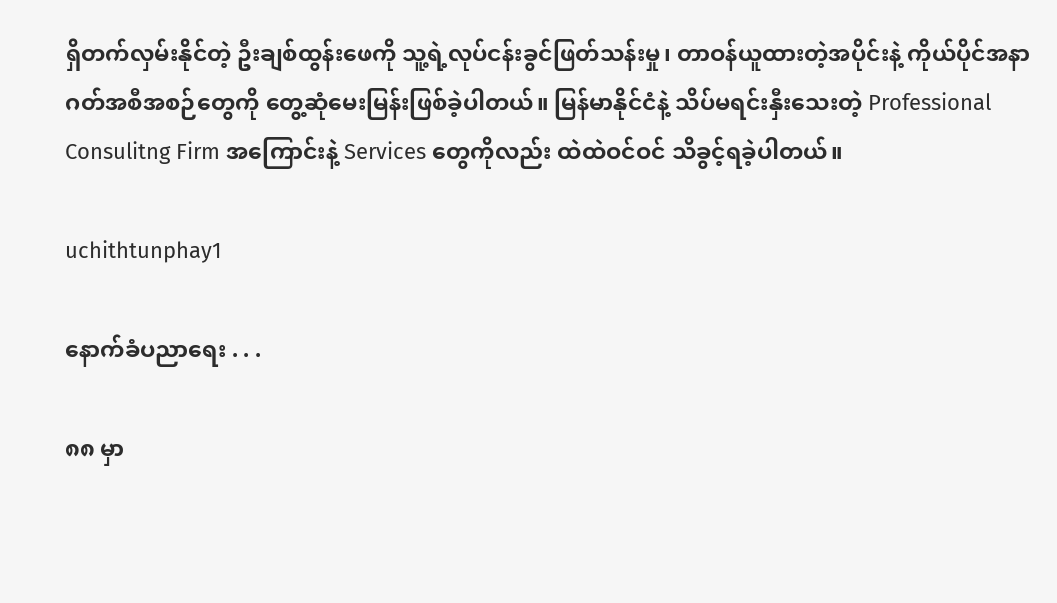ရှိတက်လှမ်းနိုင်တဲ့ ဦးချစ်ထွန်းဖေကို သူ့ရဲ့လုပ်ငန်းခွင်ဖြတ်သန်းမှု၊ တာဝန်ယူထားတဲ့အပိုင်းနဲ့ ကိုယ်ပိုင်အနာဂတ်အစီအစဉ်တွေကို တွေ့ဆုံမေးမြန်းဖြစ်ခဲ့ပါတယ်။ မြန်မာနိုင်ငံနဲ့ သိပ်မရင်းနှီးသေးတဲ့ Professional Consulitng Firm အကြောင်းနဲ့ Services တွေကိုလည်း ထဲထဲဝင်ဝင် သိခွင့်ရခဲ့ပါတယ်။

uchithtunphay1

နောက်ခံပညာရေး . . .

၈၈ မှာ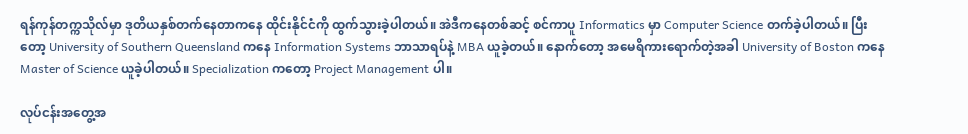ရန်ကုန်တက္ကသိုလ်မှာ ဒုတိယနှစ်တက်နေတာကနေ ထိုင်းနိုင်ငံကို ထွက်သွားခဲ့ပါတယ်။ အဲဒီကနေတစ်ဆင့် စင်ကာပူ Informatics မှာ Computer Science တက်ခဲ့ပါတယ်။ ပြီးတော့ University of Southern Queensland ကနေ Information Systems ဘာသာရပ်နဲ့ MBA ယူခဲ့တယ်။ နောက်တော့ အမေရိကားရောက်တဲ့အခါ University of Boston ကနေ Master of Science ယူခဲ့ပါတယ်။ Specialization ကတော့ Project Management ပါ။

လုပ်ငန်းအတွေ့အ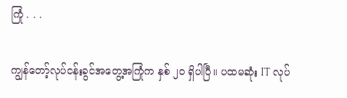ကြုံ . . .

ကျွန်တော့်လုပ်ငန်းခွင်အတွေ့အကြုံက နှစ် ၂၀ ရှိပါပြီ။ ပထမဆုံး IT လုပ်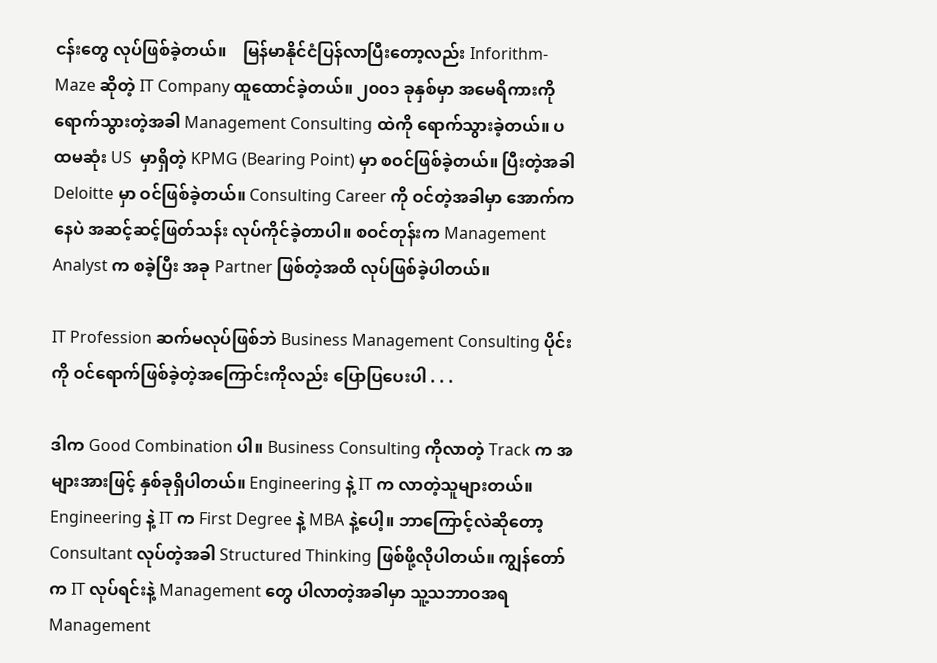ငန်းတွေ လုပ်ဖြစ်ခဲ့တယ်။    မြန်မာနိုင်ငံပြန်လာပြီးတော့လည်း Inforithm-Maze ဆိုတဲ့ IT Company ထူထောင်ခဲ့တယ်။ ၂၀၀၁ ခုနှစ်မှာ အမေရိကားကို ရောက်သွားတဲ့အခါ Management Consulting ထဲကို ရောက်သွားခဲ့တယ်။ ပထမဆုံး US  မှာရှိတဲ့ KPMG (Bearing Point) မှာ စဝင်ဖြစ်ခဲ့တယ်။ ပြီးတဲ့အခါ Deloitte မှာ ဝင်ဖြစ်ခဲ့တယ်။ Consulting Career ကို ဝင်တဲ့အခါမှာ အောက်ကနေပဲ အဆင့်ဆင့်ဖြတ်သန်း လုပ်ကိုင်ခဲ့တာပါ။ စဝင်တုန်းက Management Analyst က စခဲ့ပြီး အခု Partner ဖြစ်တဲ့အထိ လုပ်ဖြစ်ခဲ့ပါတယ်။

IT Profession ဆက်မလုပ်ဖြစ်ဘဲ Business Management Consulting ပိုင်းကို ဝင်ရောက်ဖြစ်ခဲ့တဲ့အကြောင်းကိုလည်း ပြောပြပေးပါ . . .

ဒါက Good Combination ပါ။ Business Consulting ကိုလာတဲ့ Track က အများအားဖြင့် နှစ်ခုရှိပါတယ်။ Engineering နဲ့ IT က လာတဲ့သူများတယ်။ Engineering နဲ့ IT က First Degree နဲ့ MBA နဲ့ပေါ့။ ဘာကြောင့်လဲဆိုတော့ Consultant လုပ်တဲ့အခါ Structured Thinking ဖြစ်ဖို့လိုပါတယ်။ ကျွန်တော်က IT လုပ်ရင်းနဲ့ Management တွေ ပါလာတဲ့အခါမှာ သူ့သဘာဝအရ Management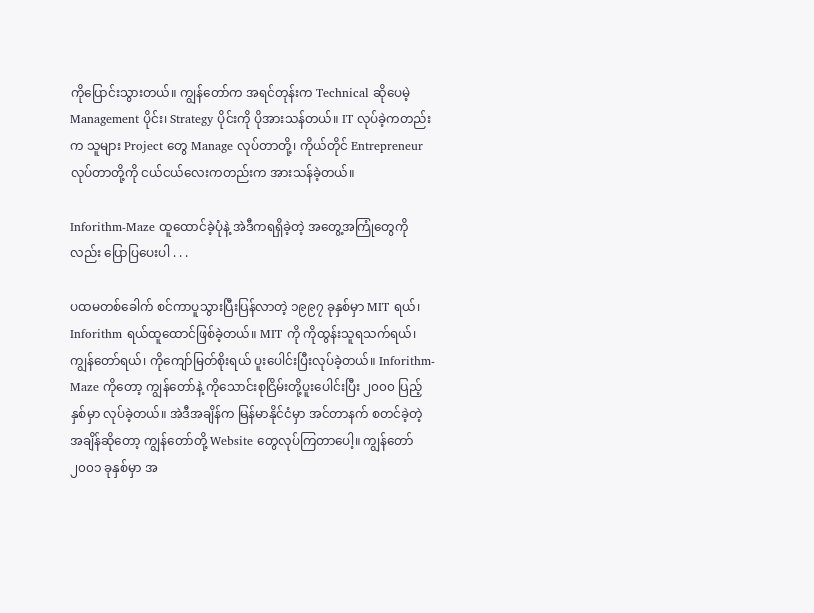ကိုပြောင်းသွားတယ်။ ကျွန်တော်က အရင်တုန်းက Technical ဆိုပေမဲ့ Management ပိုင်း၊ Strategy ပိုင်းကို ပိုအားသန်တယ်။ IT လုပ်ခဲ့ကတည်းက သူများ Project တွေ Manage လုပ်တာတို့၊ ကိုယ်တိုင် Entrepreneur လုပ်တာတို့ကို ငယ်ငယ်လေးကတည်းက အားသန်ခဲ့တယ်။

Inforithm-Maze ထူထောင်ခဲ့ပုံနဲ့ အဲဒီကရရှိခဲ့တဲ့ အတွေ့အကြုံတွေကိုလည်း ပြောပြပေးပါ . . .

ပထမတစ်ခေါက် စင်ကာပူသွားပြီးပြန်လာတဲ့ ၁၉၉၇ ခုနှစ်မှာ MIT ရယ်၊ Inforithm ရယ်ထူထောင်ဖြစ်ခဲ့တယ်။ MIT ကို ကိုထွန်းသူရသက်ရယ်၊ ကျွန်တော်ရယ်၊ ကိုကျော်မြတ်စိုးရယ် ပူးပေါင်းပြီးလုပ်ခဲ့တယ်။ Inforithm-Maze ကိုတော့ ကျွန်တော်နဲ့ ကိုသောင်းစုငြိမ်းတို့ပူးပေါင်းပြီး ၂၀၀၀ ပြည့်နှစ်မှာ လုပ်ခဲ့တယ်။ အဲဒီအချိန်က မြန်မာနိုင်ငံမှာ အင်တာနက် စတင်ခဲ့တဲ့အချိန်ဆိုတော့ ကျွန်တော်တို့ Website တွေလုပ်ကြတာပေါ့။ ကျွန်တော် ၂၀၀၁ ခုနှစ်မှာ အ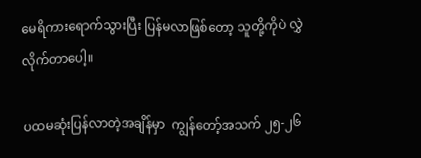မေရိကားရောက်သွားပြီး ပြန်မလာဖြစ်တော့ သူတို့ကိုပဲ လွှဲလိုက်တာပေါ့။

ပထမဆုံးပြန်လာတဲ့အချိန်မှာ  ကျွန်တော့်အသက် ၂၅-၂၆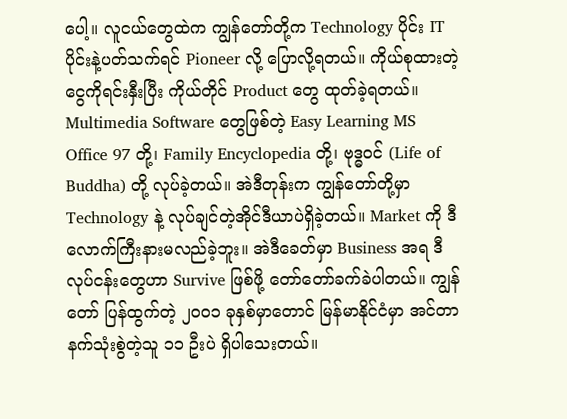ပေါ့။ လူငယ်တွေထဲက ကျွန်တော်တို့က Technology ပိုင်း IT ပိုင်းနဲ့ပတ်သက်ရင် Pioneer လို့ ပြောလို့ရတယ်။ ကိုယ်စုထားတဲ့ငွေကိုရင်းနှီးပြီး ကိုယ်တိုင် Product တွေ ထုတ်ခဲ့ရတယ်။ Multimedia Software တွေဖြစ်တဲ့ Easy Learning MS Office 97 တို့၊ Family Encyclopedia တို့၊ ဗုဒ္ဓဝင် (Life of Buddha) တို့ လုပ်ခဲ့တယ်။ အဲဒီတုန်းက ကျွန်တော်တို့မှာ Technology နဲ့ လုပ်ချင်တဲ့အိုင်ဒီယာပဲရှိခဲ့တယ်။ Market ကို ဒီလောက်ကြီးနားမလည်ခဲ့ဘူး။ အဲဒီခေတ်မှာ Business အရ ဒီလုပ်ငန်းတွေဟာ Survive ဖြစ်ဖို့ တော်တော်ခက်ခဲပါတယ်။ ကျွန်တော် ပြန်ထွက်တဲ့ ၂၀၀၁ ခုနှစ်မှာတောင် မြန်မာနိုင်ငံမှာ အင်တာနက်သုံးစွဲတဲ့သူ ၁၁ ဦးပဲ ရှိပါသေးတယ်။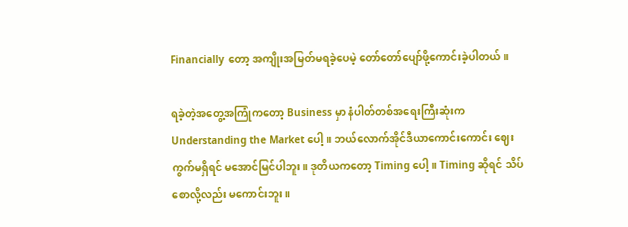Financially တော့ အကျိုးအမြတ်မရခဲ့ပေမဲ့ တော်တော်ပျော်ဖို့ကောင်းခဲ့ပါတယ်။

ရခဲ့တဲ့အတွေ့အကြုံကတော့ Business မှာ နံပါတ်တစ်အရေးကြီးဆုံးက Understanding the Market ပေါ့။ ဘယ်လောက်အိုင်ဒီယာကောင်းကောင်း ဈေးကွက်မရှိရင် မအောင်မြင်ပါဘူး။ ဒုတိယကတော့ Timing ပေါ့။ Timing ဆိုရင် သိပ်စောလို့လည်း မကောင်းဘူး။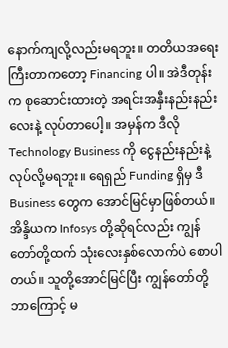နောက်ကျလို့လည်းမရဘူး။ တတိယအရေးကြီးတာကတော့ Financing ပါ။ အဲဒီတုန်းက စုဆောင်းထားတဲ့ အရင်းအနှီးနည်းနည်းလေးနဲ့ လုပ်တာပေါ့။ အမှန်က ဒီလို  Technology Business ကို ငွေနည်းနည်းနဲ့ လုပ်လို့မရဘူး။ ရေရှည် Funding ရှိမှ ဒီ Business တွေက အောင်မြင်မှာဖြစ်တယ်။ အိန္ဒိယက Infosys တို့ဆိုရင်လည်း ကျွန်တော်တို့ထက် သုံးလေးနှစ်လောက်ပဲ စောပါတယ်။ သူတို့အောင်မြင်ပြီး ကျွန်တော်တို့ ဘာကြောင့် မ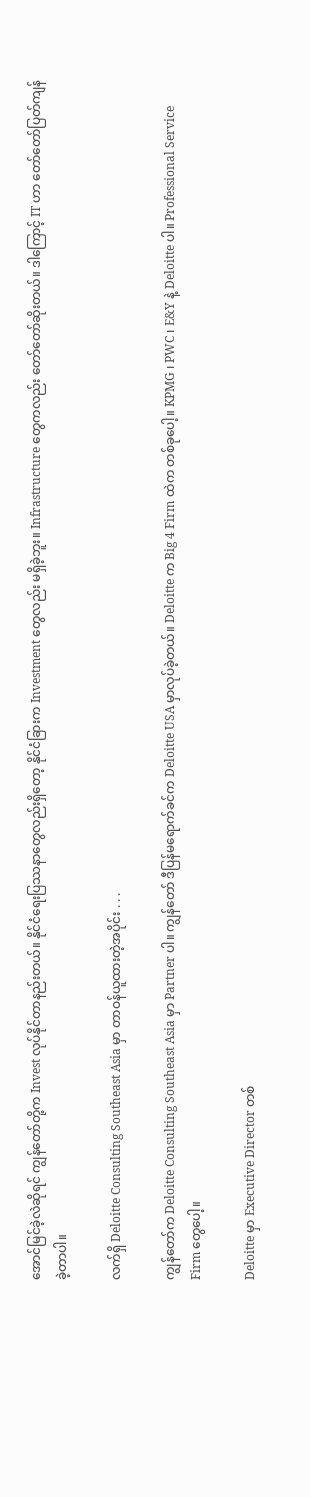အောင်မြင်ခဲ့လဲဆိုရင် ကျွန်တော်တို့က Invest လုပ်နိုင်တာနည်းတယ်။ နိုင်ငံရေးပြဿနာတွေလည်းရှိတော့ နိုင်ငံခြားက Investment တွေလည်း မရှိခဲ့ဘူး။ Infrastructure တွေကလည်း တော်တော်ဆိုးတယ်။ ဒါကြောင့် IT ဟာ တော်တော်ပြတ်ကျန်ခဲ့တာပါ။

လက်ရှိ Deloitte Consulting Southeast Asia မှာ တာဝန်ယူထားတဲ့အပိုင်း . . .

ကျွန်တော်က Deloitte Consulting Southeast Asia မှာ Partner ပါ။ ကျွန်တော် ဒီပြန်မရောက်ခင်က Deloitte USA မှာလုပ်ခဲ့တယ်။ Deloitte က Big 4 Firm ထဲက တစ်ခုပေါ့။ KPMG ၊ PWC ၊ E&Y နဲ့ Deloitte ပါ။ Professional Service Firm တွေပေါ့။

Deloitte မှာ Executive Director တစ်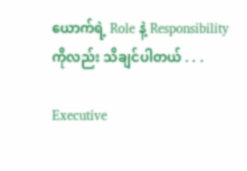ယောက်ရဲ့ Role နဲ့ Responsibility ကိုလည်း သိချင်ပါတယ် . . .

Executive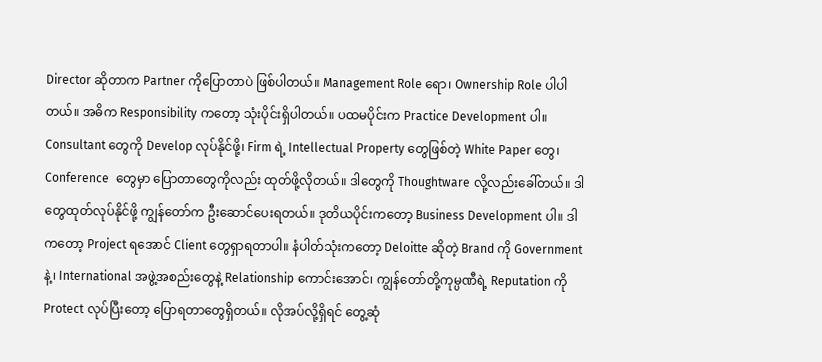Director ဆိုတာက Partner ကိုပြောတာပဲ ဖြစ်ပါတယ်။ Management Role ရော၊ Ownership Role ပါပါတယ်။ အဓိက Responsibility ကတော့ သုံးပိုင်းရှိပါတယ်။ ပထမပိုင်းက Practice Development ပါ။ Consultant တွေကို Develop လုပ်နိုင်ဖို့၊ Firm ရဲ့ Intellectual Property တွေဖြစ်တဲ့ White Paper တွေ၊ Conference  တွေမှာ ပြောတာတွေကိုလည်း ထုတ်ဖို့လိုတယ်။ ဒါတွေကို Thoughtware လို့လည်းခေါ်တယ်။ ဒါတွေထုတ်လုပ်နိုင်ဖို့ ကျွန်တော်က ဦးဆောင်ပေးရတယ်။ ဒုတိယပိုင်းကတော့ Business Development ပါ။ ဒါကတော့ Project ရအောင် Client တွေရှာရတာပါ။ နံပါတ်သုံးကတော့ Deloitte ဆိုတဲ့ Brand ကို Government နဲ့၊ International အဖွဲ့အစည်းတွေနဲ့ Relationship ကောင်းအောင်၊ ကျွန်တော်တို့ကုမ္ပဏီရဲ့ Reputation ကို Protect လုပ်ပြီးတော့ ပြောရတာတွေရှိတယ်။ လိုအပ်လို့ရှိရင် တွေ့ဆုံ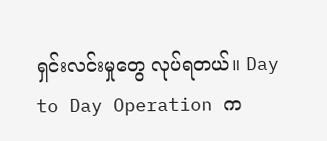ရှင်းလင်းမှုတွေ လုပ်ရတယ်။ Day to Day Operation က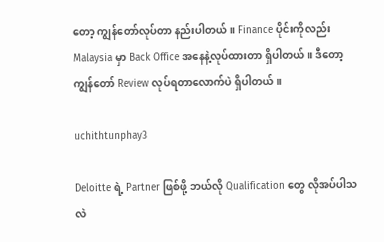တော့ ကျွန်တော်လုပ်တာ နည်းပါတယ်။ Finance ပိုင်းကိုလည်း Malaysia မှာ Back Office အနေနဲ့လုပ်ထားတာ ရှိပါတယ်။ ဒီတော့ ကျွန်တော် Review လုပ်ရတာလောက်ပဲ ရှိပါတယ်။

uchithtunphay3

Deloitte ရဲ့ Partner ဖြစ်ဖို့ ဘယ်လို Qualification တွေ လိုအပ်ပါသလဲ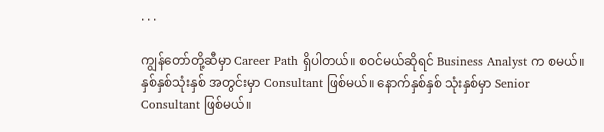. . .

ကျွန်တော်တို့ဆီမှာ Career Path ရှိပါတယ်။ စဝင်မယ်ဆိုရင် Business Analyst က စမယ်။ နှစ်နှစ်သုံးနှစ် အတွင်းမှာ Consultant ဖြစ်မယ်။ နောက်နှစ်နှစ် သုံးနှစ်မှာ Senior Consultant ဖြစ်မယ်။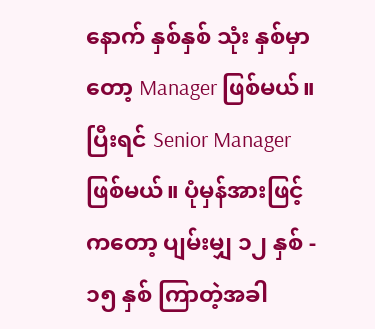နောက် နှစ်နှစ် သုံး နှစ်မှာတော့ Manager ဖြစ်မယ်။ ပြီးရင် Senior Manager ဖြစ်မယ်။ ပုံမှန်အားဖြင့်ကတော့ ပျမ်းမျှ ၁၂ နှစ် - ၁၅ နှစ် ကြာတဲ့အခါ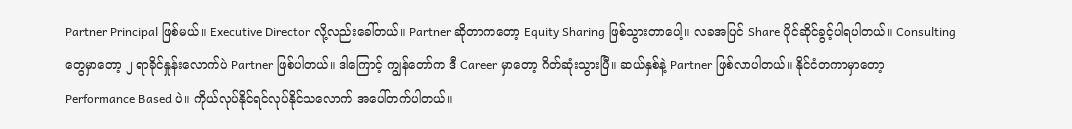Partner Principal ဖြစ်မယ်။ Executive Director လို့လည်းခေါ်တယ်။ Partner ဆိုတာကတော့ Equity Sharing ဖြစ်သွားတာပေါ့။ လခအပြင် Share ပိုင်ဆိုင်ခွင့်ပါရပါတယ်။ Consulting    တွေမှာတော့ ၂ ရာခိုင်နှုန်းလောက်ပဲ Partner ဖြစ်ပါတယ်။ ဒါကြောင့် ကျွန်တော်က ဒီ Career မှာတော့ ဂိတ်ဆုံးသွားပြီ။ ဆယ်နှစ်နဲ့ Partner ဖြစ်လာပါတယ်။ နိုင်ငံတကာမှာတော့ Performance Based ပဲ။ ကိုယ်လုပ်နိုင်ရင်လုပ်နိုင်သလောက် အပေါ်တက်ပါတယ်။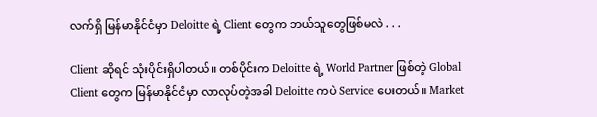လက်ရှိ မြန်မာနိုင်ငံမှာ Deloitte ရဲ့ Client တွေက ဘယ်သူတွေဖြစ်မလဲ . . .

Client ဆိုရင် သုံးပိုင်းရှိပါတယ်။ တစ်ပိုင်းက Deloitte ရဲ့ World Partner ဖြစ်တဲ့ Global Client တွေက မြန်မာနိုင်ငံမှာ လာလုပ်တဲ့အခါ Deloitte ကပဲ Service ပေးတယ်။ Market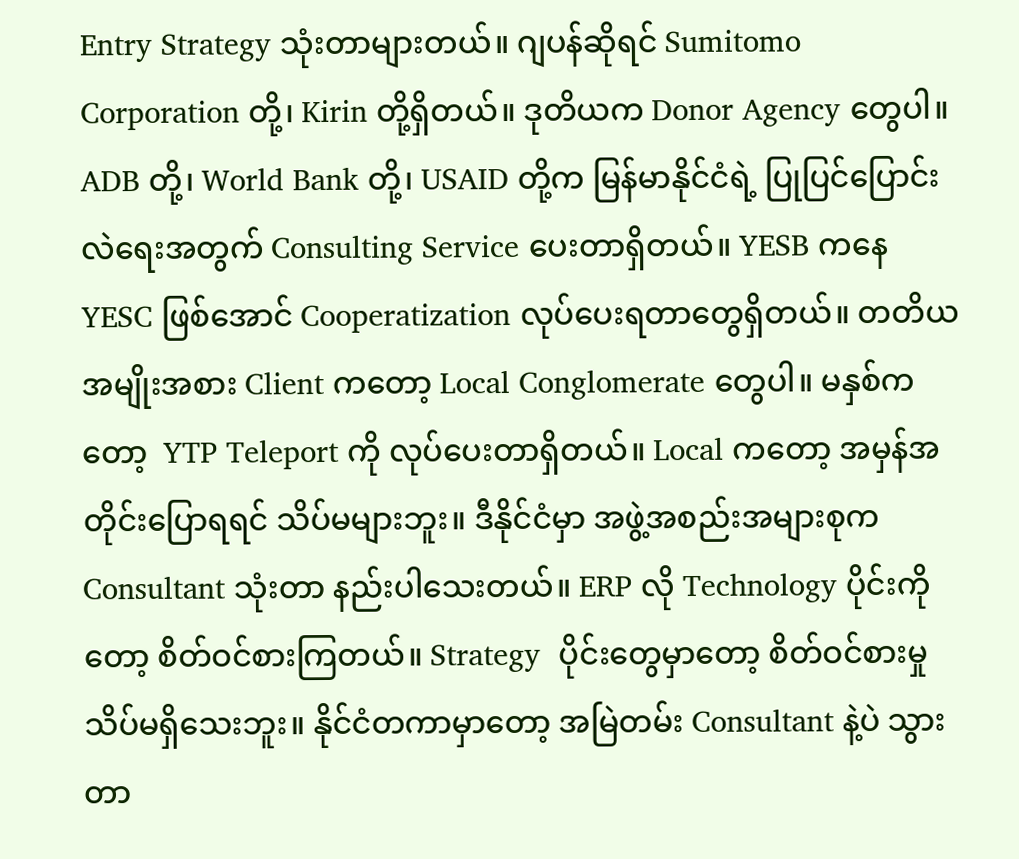Entry Strategy သုံးတာများတယ်။ ဂျပန်ဆိုရင် Sumitomo Corporation တို့၊ Kirin တို့ရှိတယ်။ ဒုတိယက Donor Agency တွေပါ။ ADB တို့၊ World Bank တို့၊ USAID တို့က မြန်မာနိုင်ငံရဲ့ ပြုပြင်ပြောင်းလဲရေးအတွက် Consulting Service ပေးတာရှိတယ်။ YESB ကနေ YESC ဖြစ်အောင် Cooperatization လုပ်ပေးရတာတွေရှိတယ်။ တတိယ အမျိုးအစား Client ကတော့ Local Conglomerate တွေပါ။ မနှစ်ကတော့  YTP Teleport ကို လုပ်ပေးတာရှိတယ်။ Local ကတော့ အမှန်အတိုင်းပြောရရင် သိပ်မများဘူး။ ဒီနိုင်ငံမှာ အဖွဲ့အစည်းအများစုက Consultant သုံးတာ နည်းပါသေးတယ်။ ERP လို Technology ပိုင်းကိုတော့ စိတ်ဝင်စားကြတယ်။ Strategy  ပိုင်းတွေမှာတော့ စိတ်ဝင်စားမှု သိပ်မရှိသေးဘူး။ နိုင်ငံတကာမှာတော့ အမြဲတမ်း Consultant နဲ့ပဲ သွားတာ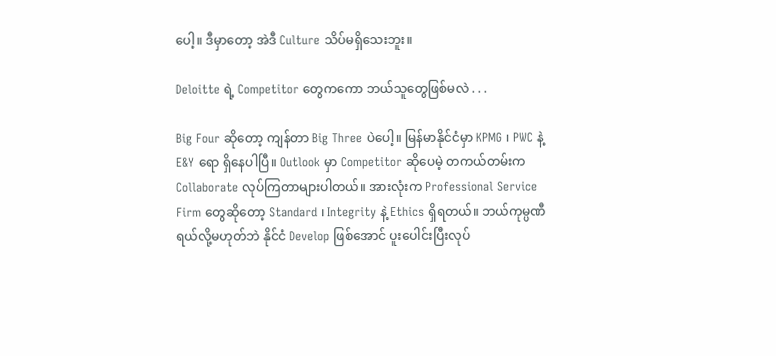ပေါ့။ ဒီမှာတော့ အဲဒီ Culture သိပ်မရှိသေးဘူး။

Deloitte ရဲ့ Competitor တွေကကော ဘယ်သူတွေဖြစ်မလဲ . . .

Big Four ဆိုတော့ ကျန်တာ Big Three ပဲပေါ့။ မြန်မာနိုင်ငံမှာ KPMG ၊ PWC နဲ့ E&Y ရော ရှိနေပါပြီ။ Outlook မှာ Competitor ဆိုပေမဲ့ တကယ်တမ်းက Collaborate လုပ်ကြတာများပါတယ်။ အားလုံးက Professional Service Firm တွေဆိုတော့ Standard ၊ Integrity နဲ့ Ethics ရှိရတယ်။ ဘယ်ကုမ္ပဏီရယ်လို့မဟုတ်ဘဲ နိုင်ငံ Develop ဖြစ်အောင် ပူးပေါင်းပြီးလုပ်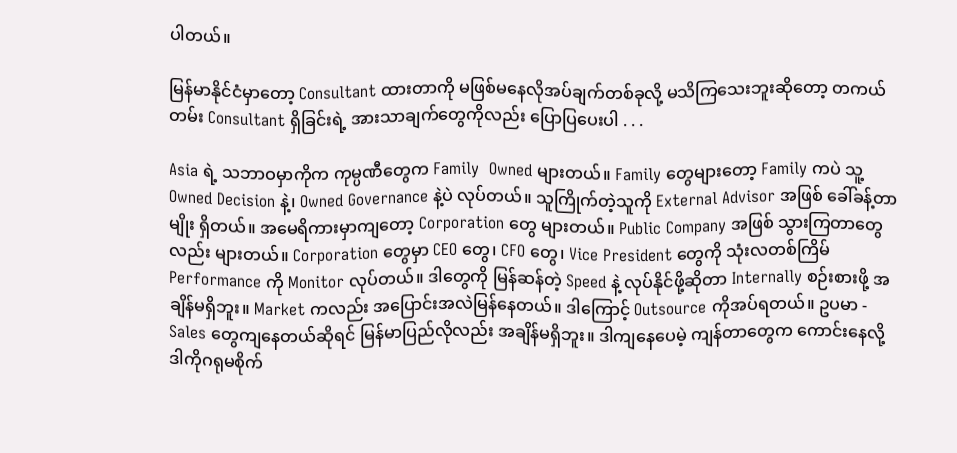ပါတယ်။

မြန်မာနိုင်ငံမှာတော့ Consultant ထားတာကို မဖြစ်မနေလိုအပ်ချက်တစ်ခုလို့ မသိကြသေးဘူးဆိုတော့ တကယ်တမ်း Consultant ရှိခြင်းရဲ့ အားသာချက်တွေကိုလည်း ပြောပြပေးပါ . . .

Asia ရဲ့ သဘာဝမှာကိုက ကုမ္ပဏီတွေက Family  Owned များတယ်။ Family တွေများတော့ Family ကပဲ သူ့ Owned Decision နဲ့၊ Owned Governance နဲ့ပဲ လုပ်တယ်။ သူကြိုက်တဲ့သူကို External Advisor အဖြစ် ခေါ်ခန့်တာမျိုး ရှိတယ်။ အမေရိကားမှာကျတော့ Corporation တွေ များတယ်။ Public Company အဖြစ် သွားကြတာတွေလည်း များတယ်။ Corporation တွေမှာ CEO တွေ၊ CFO တွေ၊ Vice President တွေကို သုံးလတစ်ကြိမ် Performance ကို Monitor လုပ်တယ်။ ဒါတွေကို မြန်ဆန်တဲ့ Speed နဲ့ လုပ်နိုင်ဖို့ဆိုတာ Internally စဉ်းစားဖို့ အချိန်မရှိဘူး။ Market ကလည်း အပြောင်းအလဲမြန်နေတယ်။ ဒါကြောင့် Outsource ကိုအပ်ရတယ်။ ဥပမာ - Sales တွေကျနေတယ်ဆိုရင် မြန်မာပြည်လိုလည်း အချိန်မရှိဘူး။ ဒါကျနေပေမဲ့ ကျန်တာတွေက ကောင်းနေလို့ ဒါကိုဂရုမစိုက်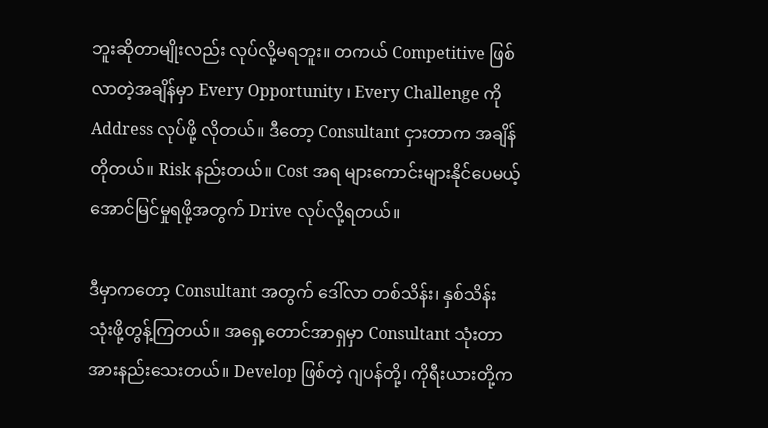ဘူးဆိုတာမျိုးလည်း လုပ်လို့မရဘူး။ တကယ် Competitive ဖြစ်လာတဲ့အချိန်မှာ Every Opportunity ၊ Every Challenge ကို Address လုပ်ဖို့ လိုတယ်။ ဒီတော့ Consultant ငှားတာက အချိန်တိုတယ်။ Risk နည်းတယ်။ Cost အရ များကောင်းများနိုင်ပေမယ့် အောင်မြင်မှုရဖို့အတွက် Drive လုပ်လို့ရတယ်။

ဒီမှာကတော့ Consultant အတွက် ဒေါ်လာ တစ်သိန်း၊ နှစ်သိန်း သုံးဖို့တွန့်ကြတယ်။ အရှေ့တောင်အာရှမှာ Consultant သုံးတာ အားနည်းသေးတယ်။ Develop ဖြစ်တဲ့ ဂျပန်တို့၊ ကိုရီးယားတို့က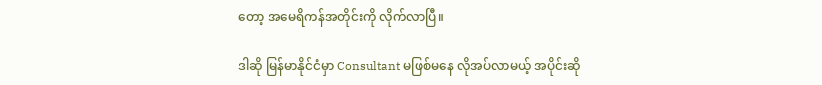တော့ အမေရိကန်အတိုင်းကို လိုက်လာပြီ။

ဒါဆို မြန်မာနိုင်ငံမှာ Consultant မဖြစ်မနေ လိုအပ်လာမယ့် အပိုင်းဆို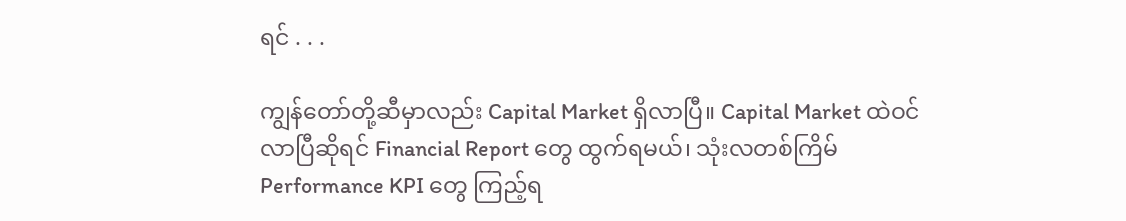ရင် . . .

ကျွန်တော်တို့ဆီမှာလည်း Capital Market ရှိလာပြီ။ Capital Market ထဲဝင်လာပြီဆိုရင် Financial Report တွေ ထွက်ရမယ်၊ သုံးလတစ်ကြိမ် Performance KPI တွေ ကြည့်ရ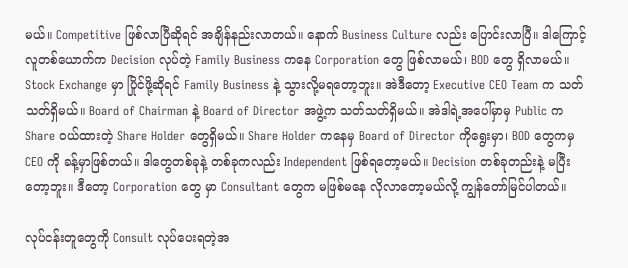မယ်။ Competitive ဖြစ်လာပြီဆိုရင် အချိန်နည်းလာတယ်။ နောက် Business Culture လည်း ပြောင်းလာပြီ။ ဒါကြောင့် လူတစ်ယောက်က Decision လုပ်တဲ့ Family Business ကနေ Corporation တွေ ဖြစ်လာမယ်၊ BOD တွေ ရှိလာမယ်။ Stock Exchange မှာ ပြိုင်ဖို့ဆိုရင် Family Business နဲ့ သွားလို့မရတော့ဘူး။ အဲဒီတော့ Executive CEO Team က သတ်သတ်ရှိမယ်။ Board of Chairman နဲ့ Board of Director အဖွဲ့က သတ်သတ်ရှိမယ်။ အဲဒါရဲ့အပေါ်မှာမှ Public က Share ဝယ်ထားတဲ့ Share Holder တွေရှိမယ်။ Share Holder ကနေမှ Board of Director ကိုရွေးမှာ၊ BOD တွေကမှ CEO ကို ခန့်မှာဖြစ်တယ်။ ဒါတွေတစ်ခုနဲ့ တစ်ခုကလည်း Independent ဖြစ်ရတော့မယ်။ Decision တစ်ခုတည်းနဲ့ မပြီးတော့ဘူး။ ဒီတော့ Corporation တွေ မှာ Consultant တွေက မဖြစ်မနေ လိုလာတော့မယ်လို့ ကျွန်တော်မြင်ပါတယ်။

လုပ်ငန်းတူတွေကို Consult လုပ်ပေးရတဲ့အ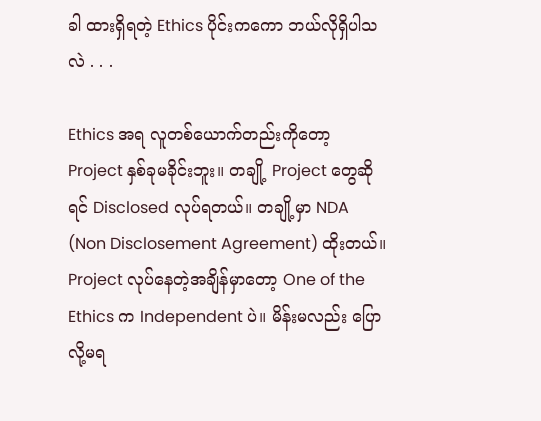ခါ ထားရှိရတဲ့ Ethics ပိုင်းကကော ဘယ်လိုရှိပါသလဲ . . .

Ethics အရ လူတစ်ယောက်တည်းကိုတော့ Project နှစ်ခုမခိုင်းဘူး။ တချို့ Project တွေဆိုရင် Disclosed လုပ်ရတယ်။ တချို့မှာ NDA (Non Disclosement Agreement) ထိုးတယ်။ Project လုပ်နေတဲ့အချိန်မှာတော့ One of the Ethics က Independent ပဲ။ မိန်းမလည်း ပြောလို့မရ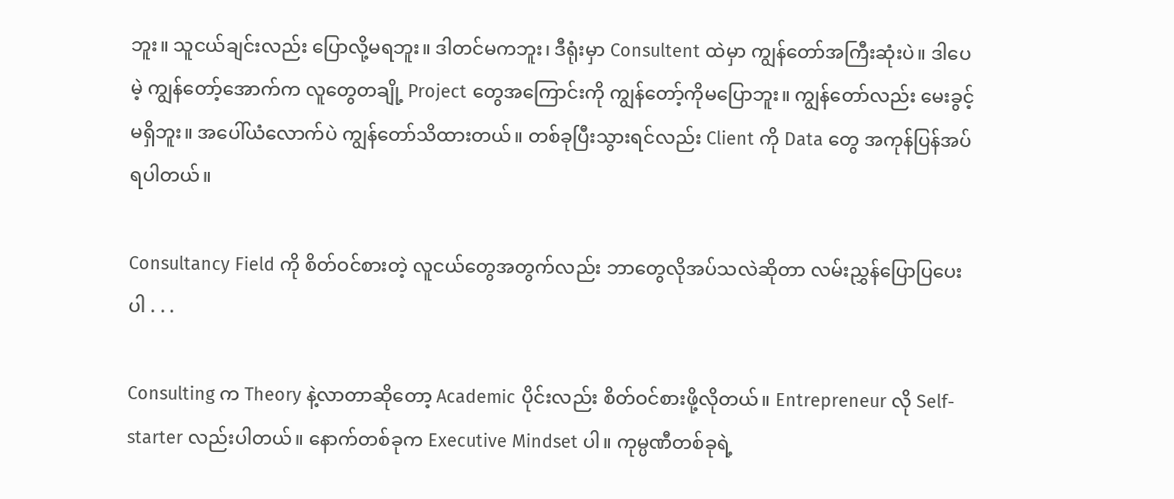ဘူး။ သူငယ်ချင်းလည်း ပြောလို့မရဘူး။ ဒါတင်မကဘူး၊ ဒီရုံးမှာ Consultent ထဲမှာ ကျွန်တော်အကြီးဆုံးပဲ။ ဒါပေမဲ့ ကျွန်တော့်အောက်က လူတွေတချို့ Project တွေအကြောင်းကို ကျွန်တော့်ကိုမပြောဘူး။ ကျွန်တော်လည်း မေးခွင့်မရှိဘူး။ အပေါ်ယံလောက်ပဲ ကျွန်တော်သိထားတယ်။ တစ်ခုပြီးသွားရင်လည်း Client ကို Data တွေ အကုန်ပြန်အပ်ရပါတယ်။

Consultancy Field ကို စိတ်ဝင်စားတဲ့ လူငယ်တွေအတွက်လည်း ဘာတွေလိုအပ်သလဲဆိုတာ လမ်းညွှန်ပြောပြပေးပါ . . .

Consulting က Theory နဲ့လာတာဆိုတော့ Academic ပိုင်းလည်း စိတ်ဝင်စားဖို့လိုတယ်။ Entrepreneur လို Self-starter လည်းပါတယ်။ နောက်တစ်ခုက Executive Mindset ပါ။ ကုမ္ပဏီတစ်ခုရဲ့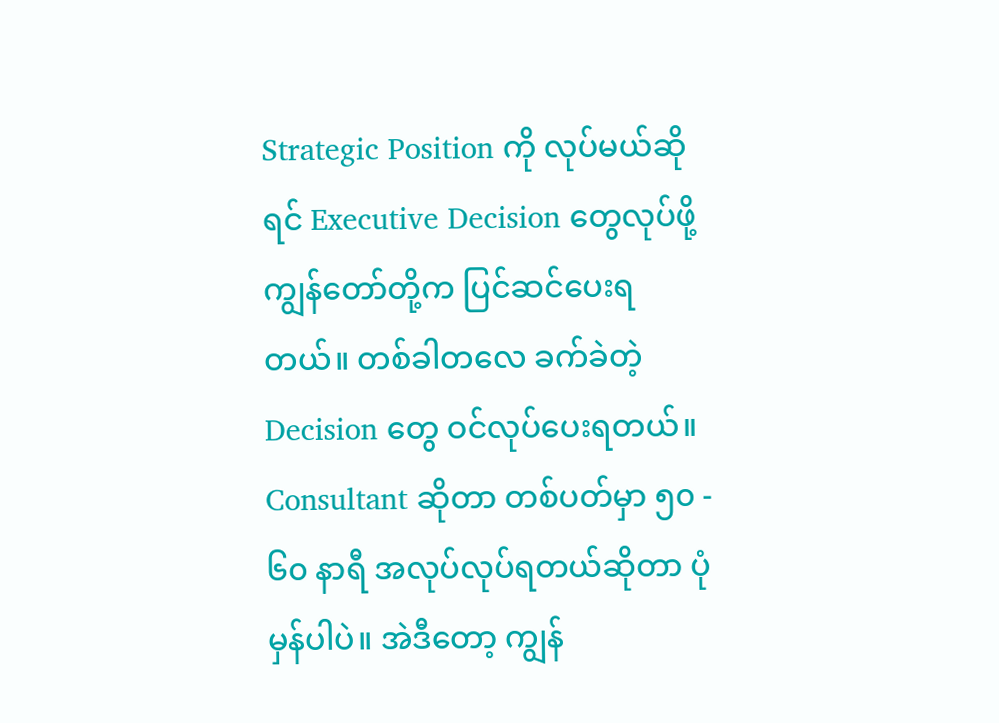Strategic Position ကို လုပ်မယ်ဆိုရင် Executive Decision တွေလုပ်ဖို့ ကျွန်တော်တို့က ပြင်ဆင်ပေးရတယ်။ တစ်ခါတလေ ခက်ခဲတဲ့ Decision တွေ ဝင်လုပ်ပေးရတယ်။ Consultant ဆိုတာ တစ်ပတ်မှာ ၅၀ - ၆၀ နာရီ အလုပ်လုပ်ရတယ်ဆိုတာ ပုံမှန်ပါပဲ။ အဲဒီတော့ ကျွန်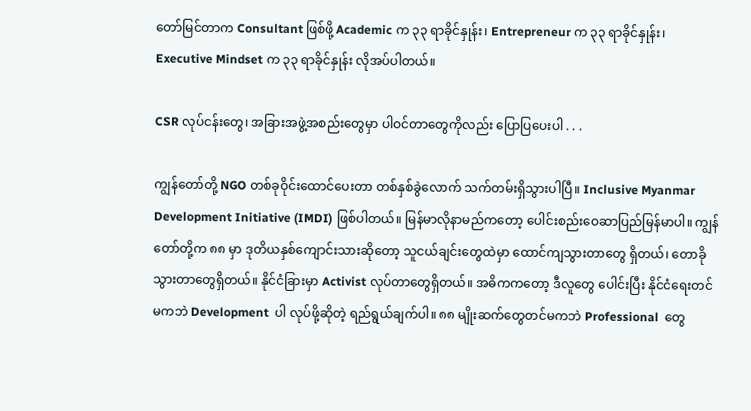တော်မြင်တာက Consultant ဖြစ်ဖို့ Academic က ၃၃ ရာခိုင်နှုန်း၊ Entrepreneur က ၃၃ ရာခိုင်နှုန်း၊ Executive Mindset က ၃၃ ရာခိုင်နှုန်း လိုအပ်ပါတယ်။

CSR လုပ်ငန်းတွေ၊ အခြားအဖွဲ့အစည်းတွေမှာ ပါဝင်တာတွေကိုလည်း ပြောပြပေးပါ . . .

ကျွန်တော်တို့ NGO တစ်ခုဝိုင်းထောင်ပေးတာ တစ်နှစ်ခွဲလောက် သက်တမ်းရှိသွားပါပြီ။ Inclusive Myanmar Development Initiative (IMDI) ဖြစ်ပါတယ်။ မြန်မာလိုနာမည်ကတော့ ပေါင်းစည်းဝေဆာပြည်မြန်မာပါ။ ကျွန်တော်တို့က ၈၈ မှာ ဒုတိယနှစ်ကျောင်းသားဆိုတော့ သူငယ်ချင်းတွေထဲမှာ ထောင်ကျသွားတာတွေ ရှိတယ်၊ တောခိုသွားတာတွေရှိတယ်။ နိုင်ငံခြားမှာ Activist လုပ်တာတွေရှိတယ်။ အဓိကကတော့ ဒီလူတွေ ပေါင်းပြီး နိုင်ငံရေးတင်မကဘဲ Development  ပါ လုပ်ဖို့ဆိုတဲ့ ရည်ရွယ်ချက်ပါ။ ၈၈ မျိုးဆက်တွေတင်မကဘဲ Professional  တွေ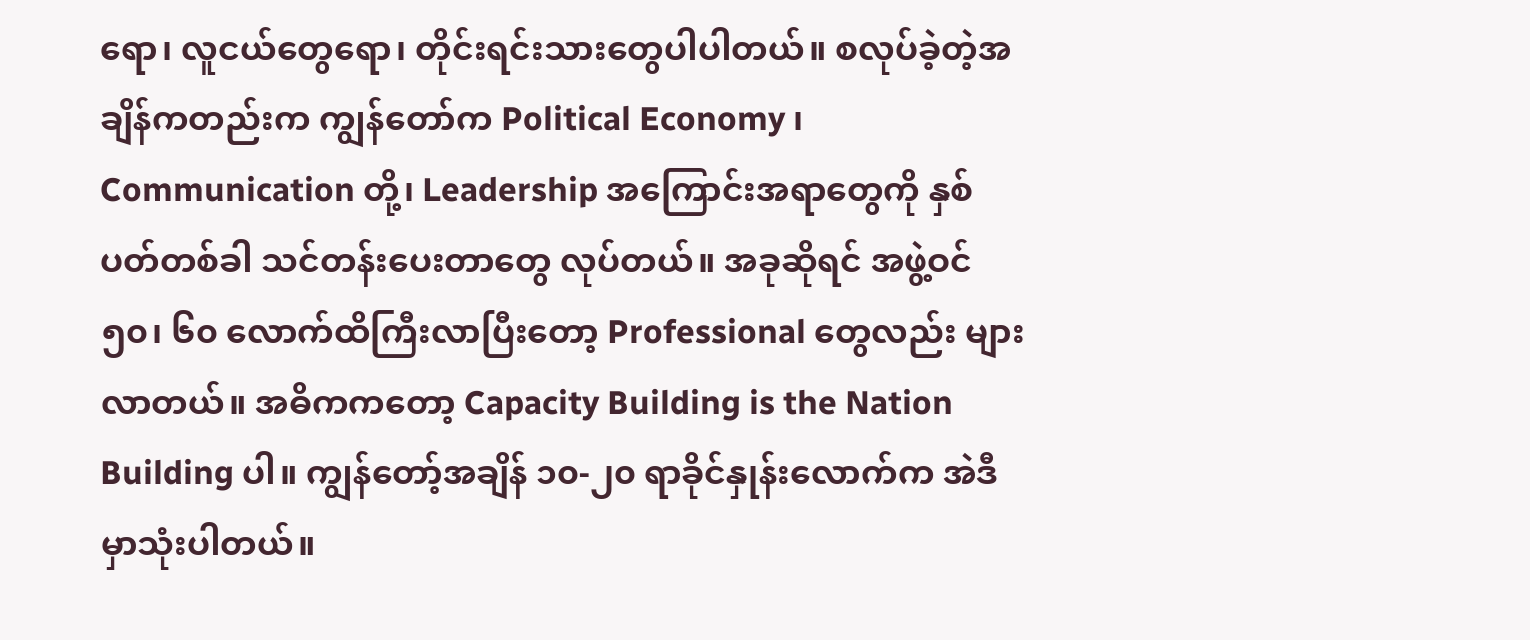ရော၊ လူငယ်တွေရော၊ တိုင်းရင်းသားတွေပါပါတယ်။ စလုပ်ခဲ့တဲ့အချိန်ကတည်းက ကျွန်တော်က Political Economy ၊ Communication တို့၊ Leadership အကြောင်းအရာတွေကို နှစ်ပတ်တစ်ခါ သင်တန်းပေးတာတွေ လုပ်တယ်။ အခုဆိုရင် အဖွဲ့ဝင် ၅၀၊ ၆၀ လောက်ထိကြီးလာပြီးတော့ Professional တွေလည်း များလာတယ်။ အဓိကကတော့ Capacity Building is the Nation Building ပါ။ ကျွန်တော့်အချိန် ၁၀-၂၀ ရာခိုင်နှုန်းလောက်က အဲဒီမှာသုံးပါတယ်။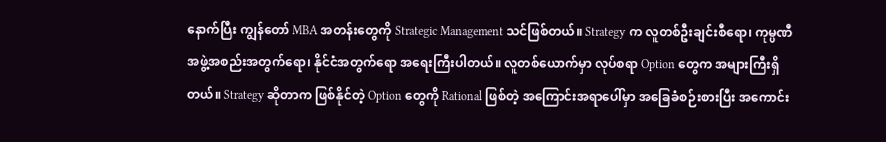နောက်ပြီး ကျွန်တော် MBA အတန်းတွေကို Strategic Management သင်ဖြစ်တယ်။ Strategy က လူတစ်ဦးချင်းစီရော၊ ကုမ္ပဏီအဖွဲ့အစည်းအတွက်ရော၊ နိုင်ငံအတွက်ရော အရေးကြီးပါတယ်။ လူတစ်ယောက်မှာ လုပ်စရာ Option တွေက အများကြီးရှိတယ်။ Strategy ဆိုတာက ဖြစ်နိုင်တဲ့ Option တွေကို Rational ဖြစ်တဲ့ အကြောင်းအရာပေါ်မှာ အခြေခံစဉ်းစားပြီး အကောင်း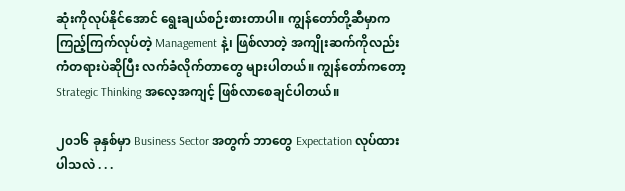ဆုံးကိုလုပ်နိုင်အောင် ရွေးချယ်စဉ်းစားတာပါ။ ကျွန်တော်တို့ဆီမှာက ကြည့်ကြက်လုပ်တဲ့ Management နဲ့၊ ဖြစ်လာတဲ့ အကျိုးဆက်ကိုလည်း ကံတရားပဲဆိုပြီး လက်ခံလိုက်တာတွေ များပါတယ်။ ကျွန်တော်ကတော့ Strategic Thinking အလေ့အကျင့် ဖြစ်လာစေချင်ပါတယ်။

၂၀၁၆ ခုနှစ်မှာ Business Sector အတွက် ဘာတွေ Expectation လုပ်ထားပါသလဲ . . .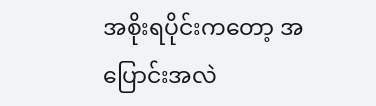အစိုးရပိုင်းကတော့ အပြောင်းအလဲ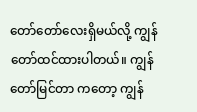တော်တော်လေးရှိမယ်လို့ ကျွန်တော်ထင်ထားပါတယ်။ ကျွန်တော်မြင်တာ ကတော့ ကျွန်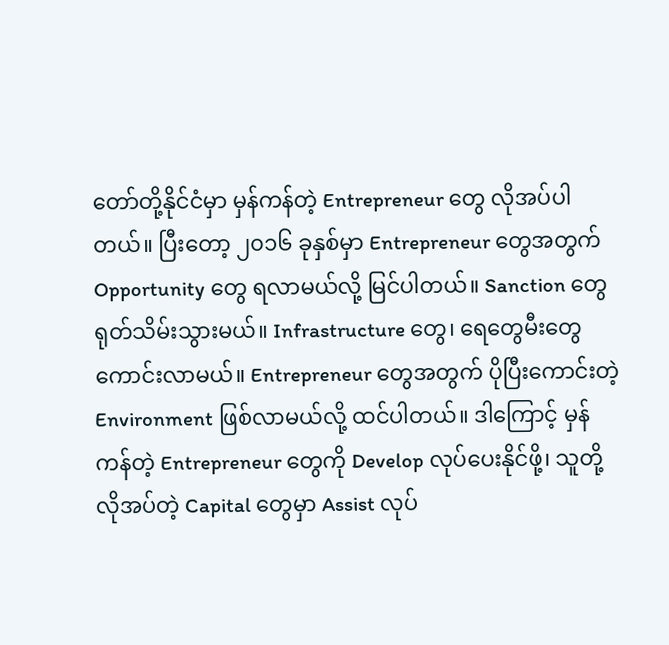တော်တို့နိုင်ငံမှာ မှန်ကန်တဲ့ Entrepreneur တွေ လိုအပ်ပါတယ်။ ပြီးတော့ ၂၀၁၆ ခုနှစ်မှာ Entrepreneur တွေအတွက် Opportunity တွေ ရလာမယ်လို့ မြင်ပါတယ်။ Sanction တွေ ရုတ်သိမ်းသွားမယ်။ Infrastructure တွေ၊ ရေတွေမီးတွေ ကောင်းလာမယ်။ Entrepreneur တွေအတွက် ပိုပြီးကောင်းတဲ့ Environment ဖြစ်လာမယ်လို့ ထင်ပါတယ်။ ဒါကြောင့် မှန်ကန်တဲ့ Entrepreneur တွေကို Develop လုပ်ပေးနိုင်ဖို့၊ သူတို့ လိုအပ်တဲ့ Capital တွေမှာ Assist လုပ်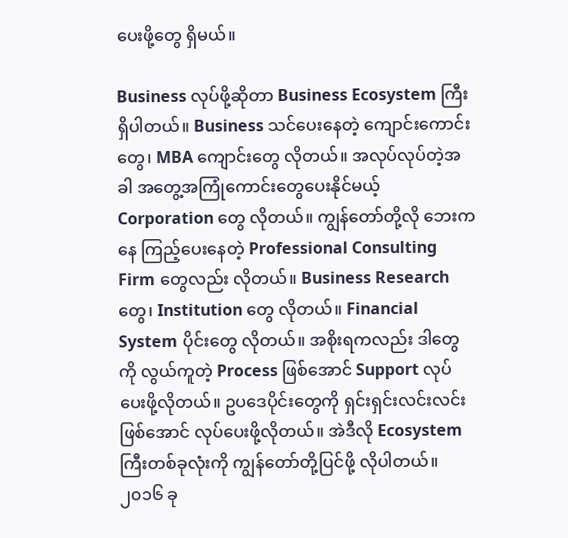ပေးဖို့တွေ ရှိမယ်။

Business လုပ်ဖို့ဆိုတာ Business Ecosystem ကြီး ရှိပါတယ်။ Business သင်ပေးနေတဲ့ ကျောင်းကောင်းတွေ၊ MBA ကျောင်းတွေ လိုတယ်။ အလုပ်လုပ်တဲ့အခါ အတွေ့အကြုံကောင်းတွေပေးနိုင်မယ့် Corporation တွေ လိုတယ်။ ကျွန်တော်တို့လို ဘေးကနေ ကြည့်ပေးနေတဲ့ Professional Consulting Firm တွေလည်း လိုတယ်။ Business Research တွေ၊ Institution တွေ လိုတယ်။ Financial System ပိုင်းတွေ လိုတယ်။ အစိုးရကလည်း ဒါတွေကို လွယ်ကူတဲ့ Process ဖြစ်အောင် Support လုပ်ပေးဖို့လိုတယ်။ ဥပဒေပိုင်းတွေကို ရှင်းရှင်းလင်းလင်းဖြစ်အောင် လုပ်ပေးဖို့လိုတယ်။ အဲဒီလို Ecosystem ကြီးတစ်ခုလုံးကို ကျွန်တော်တို့ပြင်ဖို့ လိုပါတယ်။ ၂၀၁၆ ခု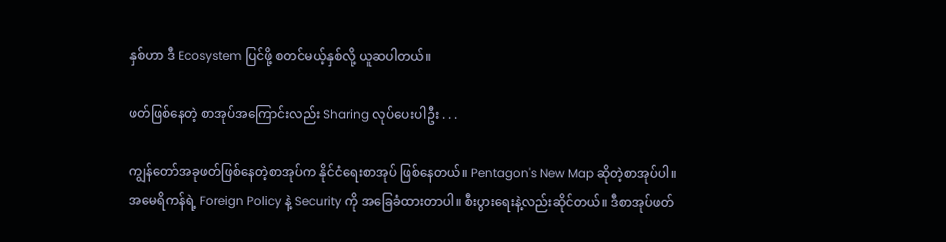နှစ်ဟာ ဒီ Ecosystem ပြင်ဖို့ စတင်မယ့်နှစ်လို့ ယူဆပါတယ်။

ဖတ်ဖြစ်နေတဲ့ စာအုပ်အကြောင်းလည်း Sharing လုပ်ပေးပါဦး . . .

ကျွန်တော်အခုဖတ်ဖြစ်နေတဲ့စာအုပ်က နိုင်ငံရေးစာအုပ် ဖြစ်နေတယ်။ Pentagon's New Map ဆိုတဲ့စာအုပ်ပါ။ အမေရိကန်ရဲ့ Foreign Policy နဲ့ Security ကို အခြေခံထားတာပါ။ စီးပွားရေးနဲ့လည်းဆိုင်တယ်။ ဒီစာအုပ်ဖတ်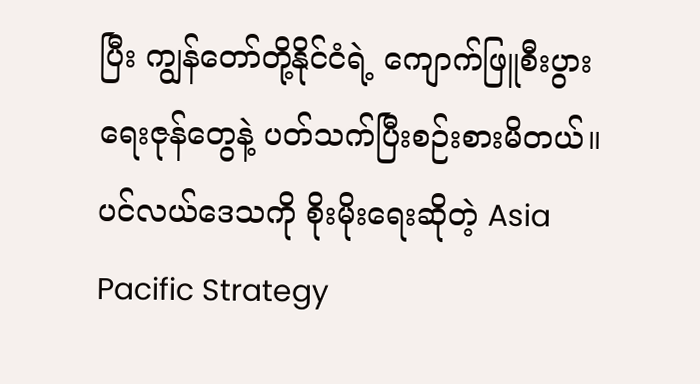ပြီး ကျွန်တော်တို့နိုင်ငံရဲ့ ကျောက်ဖြူစီးပွားရေးဇုန်တွေနဲ့ ပတ်သက်ပြီးစဉ်းစားမိတယ်။ ပင်လယ်ဒေသကို စိုးမိုးရေးဆိုတဲ့ Asia Pacific Strategy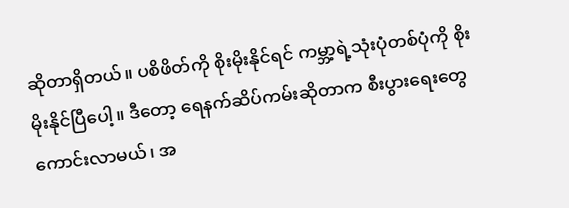ဆိုတာရှိတယ်။ ပစိဖိတ်ကို စိုးမိုးနိုင်ရင် ကမ္ဘာ့ရဲ့သုံးပုံတစ်ပုံကို စိုးမိုးနိုင်ပြီပေါ့။ ဒီတော့ ရေနက်ဆိပ်ကမ်းဆိုတာက စီးပွားရေးတွေ ကောင်းလာမယ်၊ အ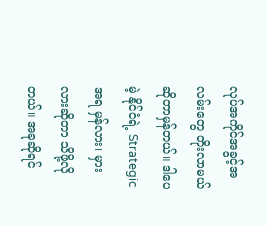လုပ်အကိုင်အခွင့်အလမ်းတွေ တိုးလာမယ်ဆိုတာမှန်တယ်။ ဒါပေမဲ့ နိုင်ငံရဲ့ Strategic အရ မှန်လား၊ မှားလားဆိုတာ သိဖို့လိုတယ်။ အခုဆိုရင်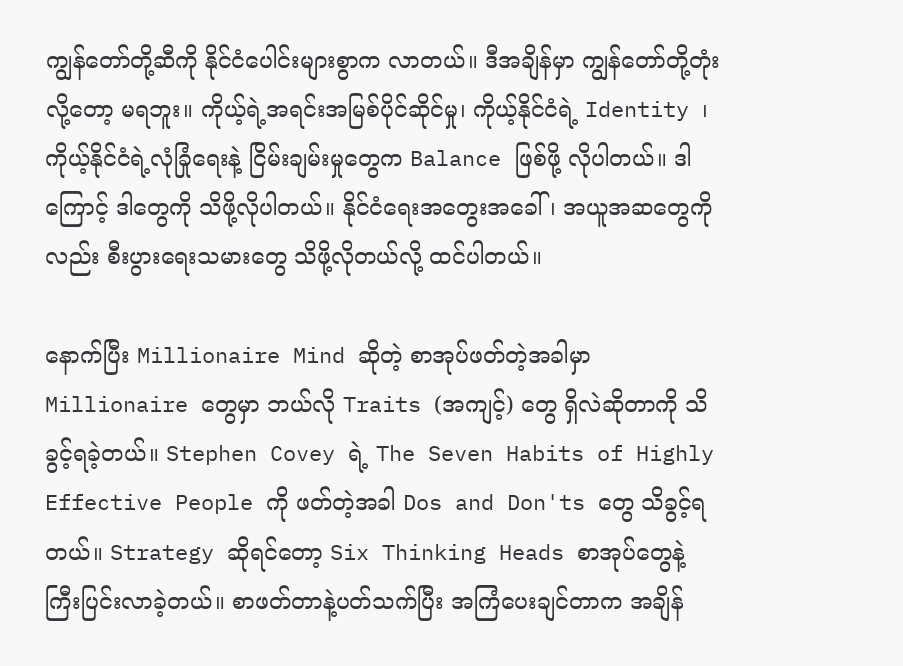ကျွန်တော်တို့ဆီကို နိုင်ငံပေါင်းများစွာက လာတယ်။ ဒီအချိန်မှာ ကျွန်တော်တို့တုံးလို့တော့ မရဘူး။ ကိုယ့်ရဲ့အရင်းအမြစ်ပိုင်ဆိုင်မှု၊ ကိုယ့်နိုင်ငံရဲ့ Identity ၊ ကိုယ့်နိုင်ငံရဲ့လုံခြုံရေးနဲ့ ငြိမ်းချမ်းမှုတွေက Balance ဖြစ်ဖို့ လိုပါတယ်။ ဒါကြောင့် ဒါတွေကို သိဖို့လိုပါတယ်။ နိုင်ငံရေးအတွေးအခေါ်၊ အယူအဆတွေကိုလည်း စီးပွားရေးသမားတွေ သိဖို့လိုတယ်လို့ ထင်ပါတယ်။

နောက်ပြီး Millionaire Mind ဆိုတဲ့ စာအုပ်ဖတ်တဲ့အခါမှာ Millionaire တွေမှာ ဘယ်လို Traits (အကျင့်) တွေ ရှိလဲဆိုတာကို သိခွင့်ရခဲ့တယ်။ Stephen Covey ရဲ့ The Seven Habits of Highly Effective People ကို ဖတ်တဲ့အခါ Dos and Don'ts တွေ သိခွင့်ရတယ်။ Strategy ဆိုရင်တော့ Six Thinking Heads စာအုပ်တွေနဲ့ ကြီးပြင်းလာခဲ့တယ်။ စာဖတ်တာနဲ့ပတ်သက်ပြီး အကြံပေးချင်တာက အချိန်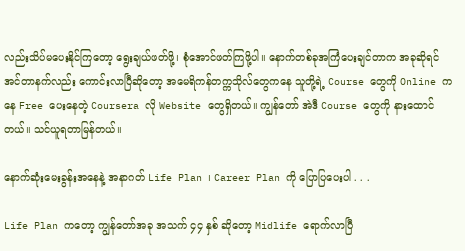လည်းသိပ်မပေးနိုင်ကြတော့ ရွေးချယ်ဖတ်ဖို့၊ စုံအောင်ဖတ်ကြဖို့ပါ။ နောက်တစ်ခုအကြံပေးချင်တာက အခုဆိုရင် အင်တာနက်လည်း ကောင်းလာပြီဆိုတော့ အမေရိကန်တက္ကသိုလ်တွေကနေ သူတို့ရဲ့ Course တွေကို Online ကနေ Free ပေးနေတဲ့ Coursera လို Website တွေရှိတယ်။ ကျွန်တော် အဲဒီ Course တွေကို နားထောင်တယ်။ သင်ယူရတာမြန်တယ်။

နောက်ဆုံးမေးခွန်းအနေနဲ့ အနာဂတ် Life Plan ၊ Career Plan ကို ပြောပြပေးပါ . . .

Life Plan ကတော့ ကျွန်တော်အခု အသက် ၄၄ နှစ် ဆိုတော့ Midlife ရောက်လာပြီ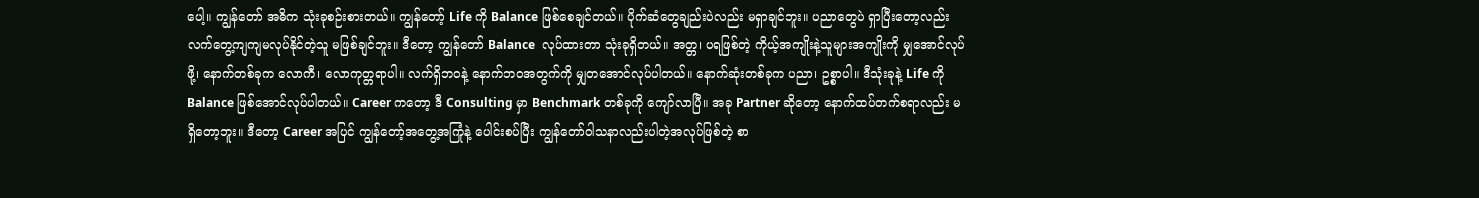ပေါ့။ ကျွန်တော် အဓိက သုံးခုစဉ်းစားတယ်။ ကျွန်တော့် Life ကို Balance ဖြစ်စေချင်တယ်။ ပိုက်ဆံတွေချည်းပဲလည်း မရှာချင်ဘူး။ ပညာတွေပဲ ရှာပြီးတော့လည်း လက်တွေ့ကျကျမလုပ်နိုင်တဲ့သူ မဖြစ်ချင်ဘူး။ ဒီတော့ ကျွန်တော် Balance  လုပ်ထားတာ သုံးခုရှိတယ်။ အတ္တ၊ ပရဖြစ်တဲ့ ကိုယ့်အကျိုးနဲ့သူများအကျိုးကို မျှအောင်လုပ်ဖို့၊ နောက်တစ်ခုက လောကီ၊ လောကုတ္တရာပါ။ လက်ရှိဘဝနဲ့ နောက်ဘဝအတွက်ကို မျှတအောင်လုပ်ပါတယ်။ နောက်ဆုံးတစ်ခုက ပညာ၊ ဥစ္စာပါ။ ဒီသုံးခုနဲ့ Life ကို Balance ဖြစ်အောင်လုပ်ပါတယ်။ Career ကတော့ ဒီ Consulting မှာ Benchmark တစ်ခုကို ကျော်လာပြီ။ အခု Partner ဆိုတော့ နောက်ထပ်တက်စရာလည်း မရှိတော့ဘူး။ ဒီတော့ Career အပြင် ကျွန်တော့်အတွေ့အကြုံနဲ့ ပေါင်းစပ်ပြီး ကျွန်တော်ဝါသနာလည်းပါတဲ့အလုပ်ဖြစ်တဲ့ စာ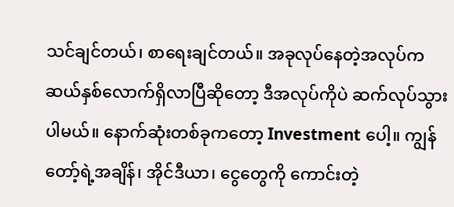သင်ချင်တယ်၊ စာရေးချင်တယ်။ အခုလုပ်နေတဲ့အလုပ်က ဆယ်နှစ်လောက်ရှိလာပြီဆိုတော့ ဒီအလုပ်ကိုပဲ ဆက်လုပ်သွားပါမယ်။ နောက်ဆုံးတစ်ခုကတော့ Investment ပေါ့။ ကျွန်တော့်ရဲ့အချိန်၊ အိုင်ဒီယာ၊ ငွေတွေကို ကောင်းတဲ့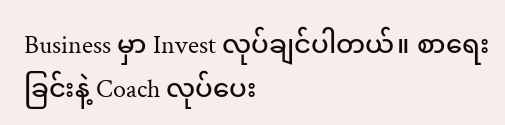Business မှာ Invest လုပ်ချင်ပါတယ်။ စာရေးခြင်းနဲ့ Coach လုပ်ပေး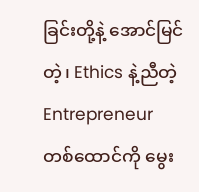ခြင်းတို့နဲ့ အောင်မြင်တဲ့၊ Ethics နဲ့ညီတဲ့ Entrepreneur တစ်ထောင်ကို မွေး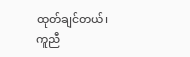ထုတ်ချင်တယ်၊ ကူညီ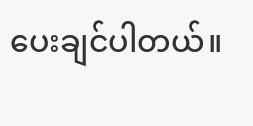ပေးချင်ပါတယ်။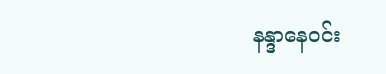နန္ဒာနေဝင်း